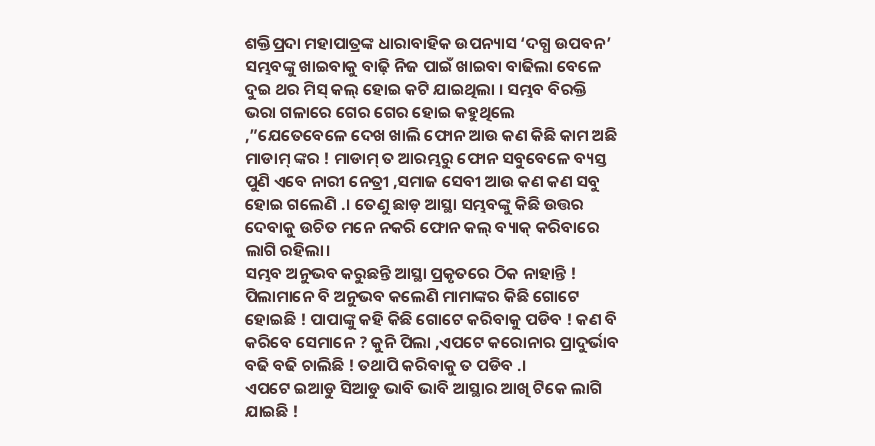ଶକ୍ତିପ୍ରଦା ମହାପାତ୍ରଙ୍କ ଧାରାବାହିକ ଉପନ୍ୟାସ ‘ଦଗ୍ଧ ଉପବନ’
ସମ୍ଭବଙ୍କୁ ଖାଇବାକୁ ବାଢ଼ି ନିଜ ପାଇଁ ଖାଇବା ବାଢିଲା ବେଳେ ଦୁଇ ଥର ମିସ୍ କଲ୍ ହୋଇ କଟି ଯାଇଥିଲା । ସମ୍ଭବ ବିରକ୍ତି ଭରା ଗଳାରେ ଗେର ଗେର ହୋଇ କହୁଥିଲେ ,”ଯେତେବେଳେ ଦେଖ ଖାଲି ଫୋନ ଆଉ କଣ କିଛି କାମ ଅଛି ମାଡାମ୍ ଙ୍କର ! ମାଡାମ୍ ତ ଆରମ୍ଭରୁ ଫୋନ ସବୁବେଳେ ବ୍ୟସ୍ତ ପୁଣି ଏବେ ନାରୀ ନେତ୍ରୀ ,ସମାଜ ସେବୀ ଆଉ କଣ କଣ ସବୁ ହୋଇ ଗଲେଣି .। ତେଣୁ ଛାଡ଼ ଆସ୍ଥା ସମ୍ଭବଙ୍କୁ କିଛି ଉତ୍ତର ଦେବାକୁ ଉଚିତ ମନେ ନକରି ଫୋନ କଲ୍ ବ୍ୟାକ୍ କରିବାରେ ଲାଗି ରହିଲା।
ସମ୍ଭବ ଅନୁଭବ କରୁଛନ୍ତି ଆସ୍ଥା ପ୍ରକୃତରେ ଠିକ ନାହାନ୍ତି ! ପିଲାମାନେ ବି ଅନୁଭବ କଲେଣି ମାମାଙ୍କର କିଛି ଗୋଟେ ହୋଇଛି ! ପାପାଙ୍କୁ କହି କିଛି ଗୋଟେ କରିବାକୁ ପଡିବ ! କଣ ବି କରିବେ ସେମାନେ ? କୁନି ପିଲା ,ଏପଟେ କରୋନାର ପ୍ରାଦୁର୍ଭାବ ବଢି ବଢି ଚାଲିଛି ! ତଥାପି କରିବାକୁ ତ ପଡିବ .।
ଏପଟେ ଇଆଡୁ ସିଆଡୁ ଭାବି ଭାବି ଆସ୍ଥାର ଆଖି ଟିକେ ଲାଗି ଯାଇଛି !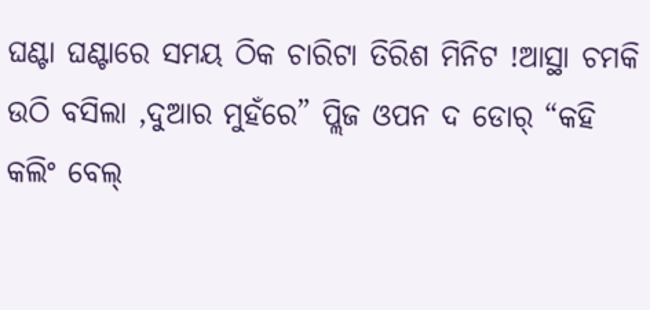ଘଣ୍ଟା ଘଣ୍ଟାରେ ସମୟ ଠିକ ଚାରିଟା ତିରିଶ ମିନିଟ !ଆସ୍ଥା ଚମକି ଉଠି ବସିଲା ,ଦୁଆର ମୁହଁରେ” ପ୍ଲିଜ ଓପନ ଦ ଡୋର୍ “କହି କଲିଂ ବେଲ୍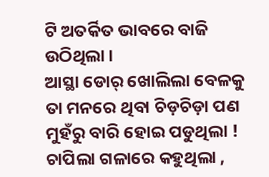ଟି ଅତର୍କିତ ଭାବରେ ବାଜି ଉଠିଥିଲା ।
ଆସ୍ଥା ଡୋର୍ ଖୋଲିଲା ବେଳକୁ ତା ମନରେ ଥିବା ଚିଡ଼ଚିଡ଼ା ପଣ ମୁହଁରୁ ବାରି ହୋଇ ପଡୁଥିଲା ! ଚାପିଲା ଗଳାରେ କହୁଥିଲା ,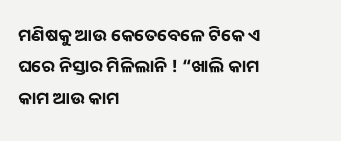ମଣିଷକୁ ଆଉ କେତେବେଳେ ଟିକେ ଏ ଘରେ ନିସ୍ତାର ମିଳିଲାନି ! “ଖାଲି କାମ କାମ ଆଉ କାମ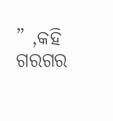” ,କହି ଗରଗର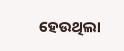ହେଉଥିଲା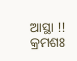ଆସ୍ଥା !!
କ୍ରମଶଃ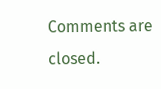Comments are closed.